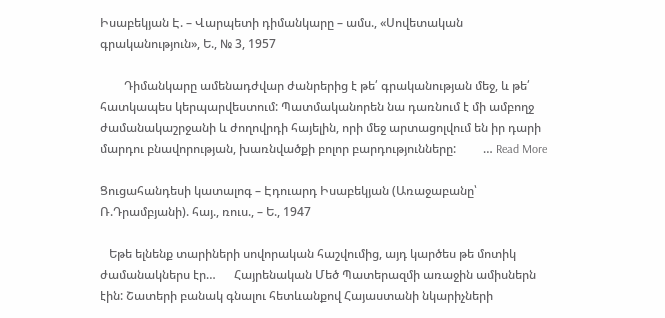Իսաբեկյան Է. – Վարպետի դիմանկարը – ամս., «Սովետական գրականություն», Ե., № 3, 1957

        Դիմանկարը ամենադժվար ժանրերից է թե՛ գրականության մեջ, և թե՛ հատկապես կերպարվեստում: Պատմականորեն նա դառնում է մի ամբողջ ժամանակաշրջանի և ժողովրդի հայելին, որի մեջ արտացոլվում են իր դարի մարդու բնավորության, խառնվածքի բոլոր բարդությունները:         … Read More

Ցուցահանդեսի կատալոգ – Էդուարդ Իսաբեկյան (Առաջաբանը՝ Ռ.Դրամբյանի). հայ., ռուս., – Ե., 1947

   Եթե ելնենք տարիների սովորական հաշվումից, այդ կարծես թե մոտիկ ժամանակներս էր…      Հայրենական Մեծ Պատերազմի առաջին ամիսներն էին: Շատերի բանակ գնալու հետևանքով Հայաստանի նկարիչների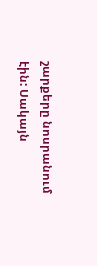շարքերը նոսրանում էին: Սակայն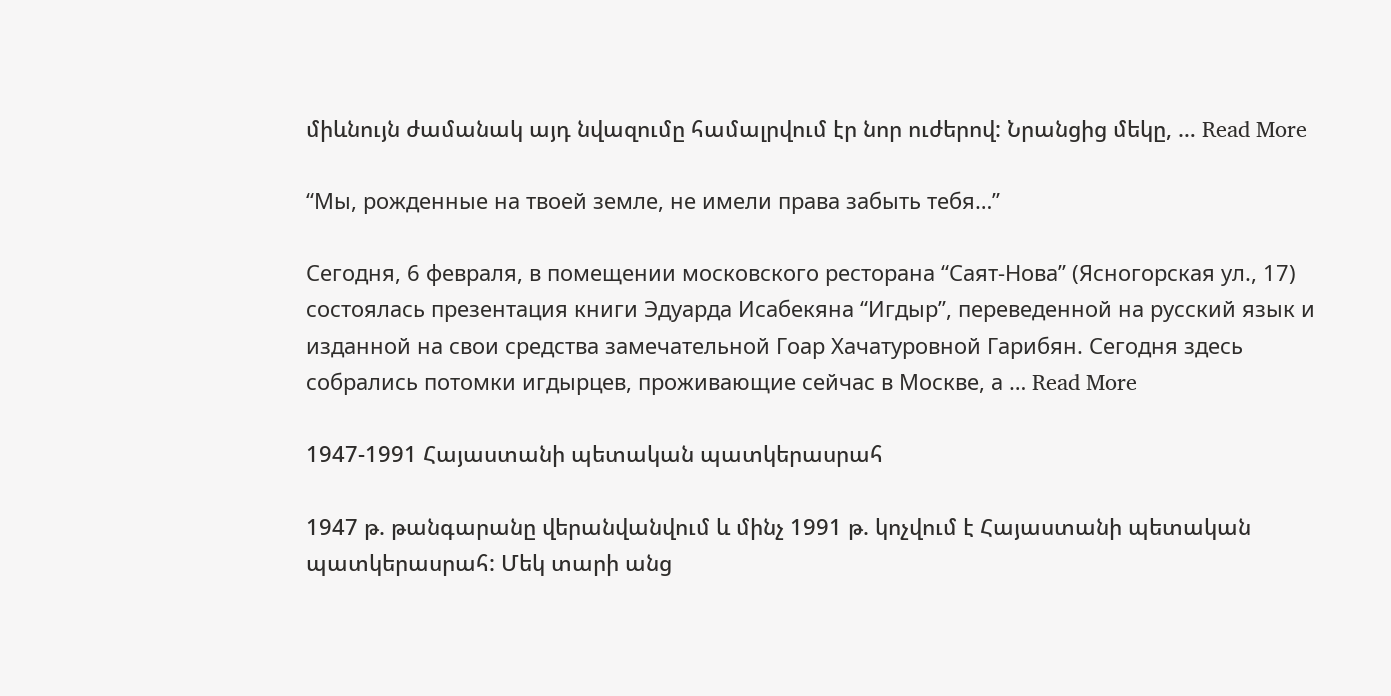միևնույն ժամանակ այդ նվազումը համալրվում էր նոր ուժերով: Նրանցից մեկը, … Read More

“Мы, рожденные на твоей земле, не имели права забыть тебя…”

Сегодня, 6 февраля, в помещении московского ресторана “Саят-Нова” (Ясногорская ул., 17) состоялась презентация книги Эдуарда Исабекяна “Игдыр”, переведенной на русский язык и изданной на свои средства замечательной Гоар Хачатуровной Гарибян. Сегодня здесь собрались потомки игдырцев, проживающие сейчас в Москве, а … Read More

1947-1991 Հայաստանի պետական պատկերասրահ

1947 թ. թանգարանը վերանվանվում և մինչ 1991 թ. կոչվում է Հայաստանի պետական պատկերասրահ: Մեկ տարի անց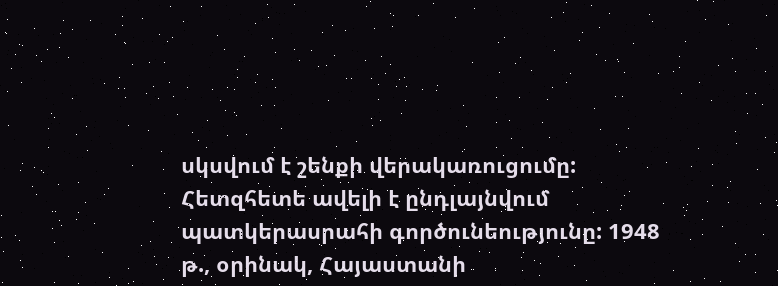սկսվում է շենքի վերակառուցումը: Հետզհետե ավելի է ընդլայնվում պատկերասրահի գործունեությունը: 1948 թ., օրինակ, Հայաստանի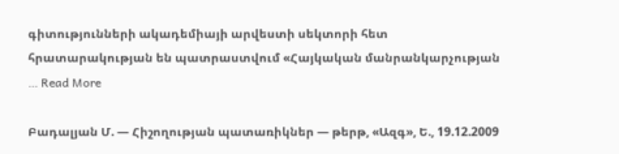գիտությունների ակադեմիայի արվեստի սեկտորի հետ հրատարակության են պատրաստվում «Հայկական մանրանկարչության … Read More

Բադալյան Մ. — Հիշողության պատառիկներ — թերթ, «Ազգ», Ե., 19.12.2009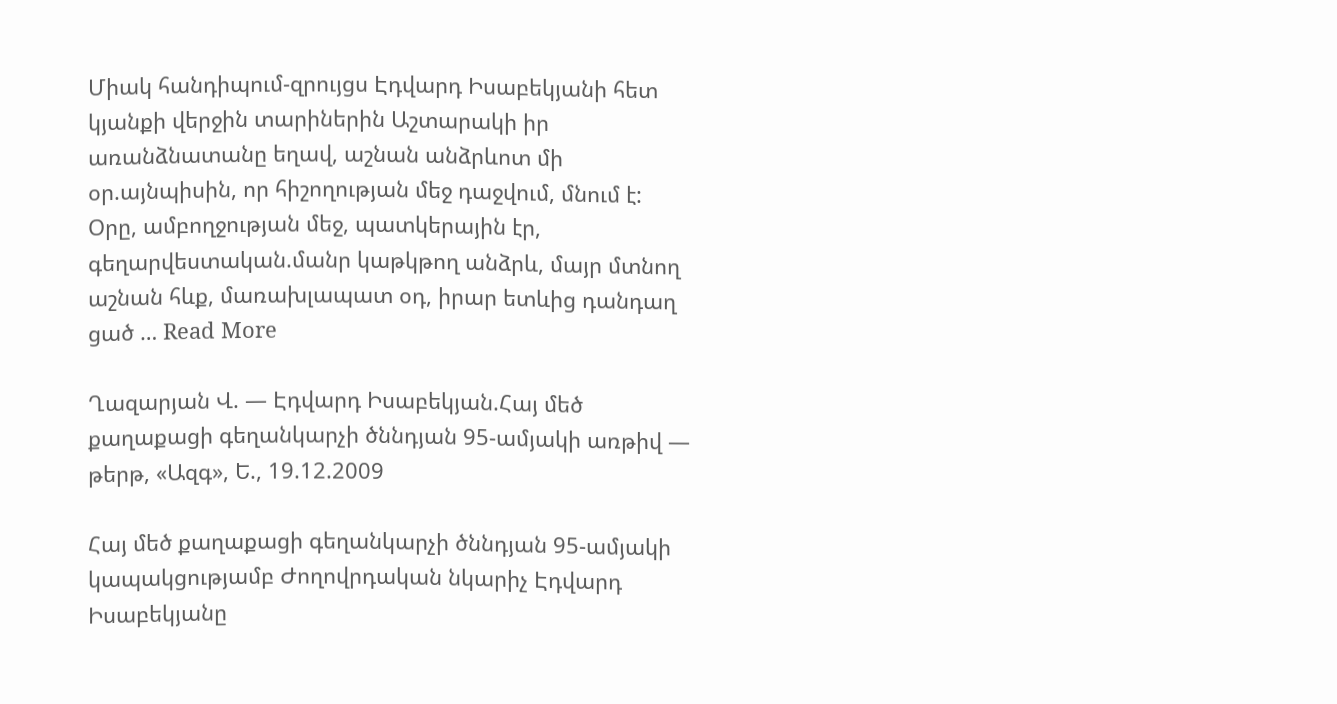Միակ հանդիպում-զրույցս Էդվարդ Իսաբեկյանի հետ կյանքի վերջին տարիներին Աշտարակի իր առանձնատանը եղավ, աշնան անձրևոտ մի օր.այնպիսին, որ հիշողության մեջ դաջվում, մնում է: Օրը, ամբողջության մեջ, պատկերային էր, գեղարվեստական.մանր կաթկթող անձրև, մայր մտնող աշնան հևք, մառախլապատ օդ, իրար ետևից դանդաղ ցած … Read More

Ղազարյան Վ. — Էդվարդ Իսաբեկյան.Հայ մեծ քաղաքացի գեղանկարչի ծննդյան 95-ամյակի առթիվ — թերթ, «Ազգ», Ե., 19.12.2009

Հայ մեծ քաղաքացի գեղանկարչի ծննդյան 95-ամյակի կապակցությամբ Ժողովրդական նկարիչ Էդվարդ Իսաբեկյանը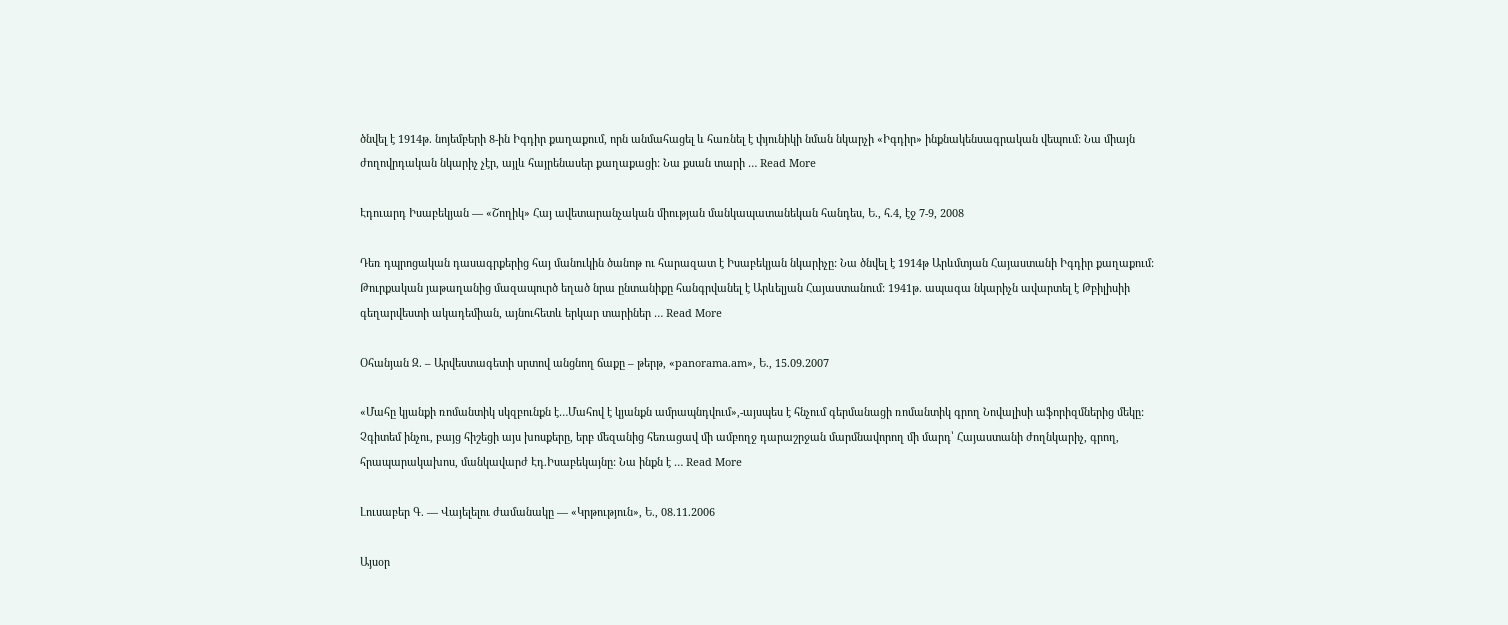ծնվել է 1914թ. նոյեմբերի 8-ին Իգդիր քաղաքում, որն անմահացել և հառնել է փյունիկի նման նկարչի «Իգդիր» ինքնակենսագրական վեպում: Նա միայն ժողովրդական նկարիչ չէր, այլև հայրենասեր քաղաքացի: Նա քսան տարի … Read More

Էդուարդ Իսաբեկյան — «Շողիկ» Հայ ավետարանչական միության մանկապատանեկան հանդես, Ե., հ.4, էջ 7-9, 2008

Դեռ դպրոցական դասագրքերից հայ մանուկին ծանոթ ու հարազատ է Իսաբեկյան նկարիչը: Նա ծնվել է 1914թ Արևմտյան Հայաստանի Իգդիր քաղաքում: Թուրքական յաթաղանից մազապուրծ եղած նրա ընտանիքը հանգրվանել է Արևելյան Հայաստանում: 1941թ. ապագա նկարիչն ավարտել է Թբիլիսիի գեղարվեստի ակադեմիան, այնուհետև երկար տարիներ … Read More

Օհանյան Զ. – Արվեստագետի սրտով անցնող ճաքը – թերթ, «panorama.am», Ե., 15.09.2007

«Մահը կյանքի ռոմանտիկ սկզբունքն է…Մահով է կյանքն ամրապնդվում»,-այսպես է հնչում գերմանացի ռոմանտիկ գրող Նովալիսի աֆորիզմներից մեկը: Չգիտեմ ինչու, բայց հիշեցի այս խոսքերը, երբ մեզանից հեռացավ մի ամբողջ դարաշրջան մարմնավորող մի մարդ՝ Հայաստանի ժողնկարիչ, գրող, հրապարակախոս, մանկավարժ Էդ.Իսաբեկայնը: Նա ինքն է … Read More

Լուսաբեր Գ. — Վայելելու ժամանակը — «Կրթություն», Ե., 08.11.2006

Այսօր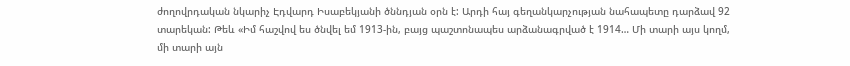ժողովրդական նկարիչ Էդվարդ Իսաբեկյանի ծննդյան օրն է: Արդի հայ գեղանկարչության նահապետը դարձավ 92 տարեկան: Թեև «Իմ հաշվով ես ծնվել եմ 1913-ին, բայց պաշտոնապես արձանագրված է 1914… Մի տարի այս կողմ, մի տարի այն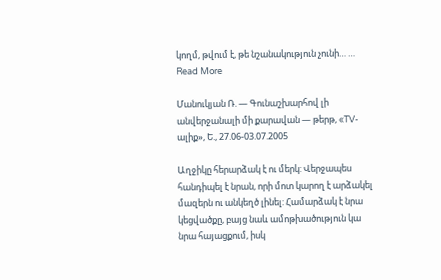կողմ, թվում է, թե նշանակություն չունի… … Read More

Մանուկյան Ռ. — Գունաշխարհով լի անվերջանալի մի քարավան — թերթ, «TV-ալիք», Ե., 27.06-03.07.2005

Աղջիկը հերարձակ է ու մերկ: Վերջապես հանդիպել է նրան, որի մոտ կարող է արձակել մազերն ու անկեղծ լինել: Համարձակ է նրա կեցվածքը, բայց նաև ամոթխածություն կա նրա հայացքում, իսկ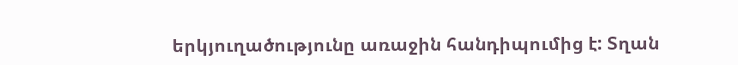երկյուղածությունը առաջին հանդիպումից է: Տղան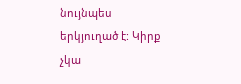նույնպես երկյուղած է: Կիրք չկա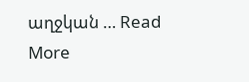աղջկան … Read More